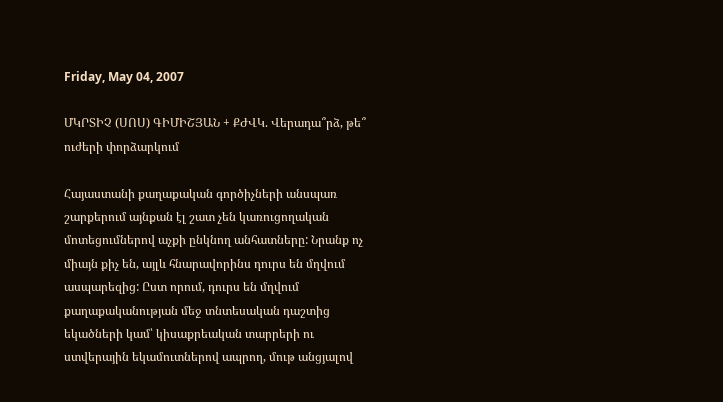Friday, May 04, 2007

ՄԿՐՏԻՉ (ՍՈՍ) ԳԻՄԻՇՅԱՆ + ՔԺՎԿ. Վերադա՞րձ, թե՞ ուժերի փորձարկում

Հայաստանի քաղաքական գործիչների անսպառ շարքերում այնքան էլ շատ չեն կառուցողական մոտեցումներով աչքի ընկնող անհատները: Նրանք ոչ միայն քիչ են, այլև հնարավորինս դուրս են մղվում ասպարեզից: Ըստ որում, դուրս են մղվում քաղաքականության մեջ տնտեսական դաշտից եկածների կամ՝ կիսաքրեական տարրերի ու ստվերային եկամուտներով ապրող, մութ անցյալով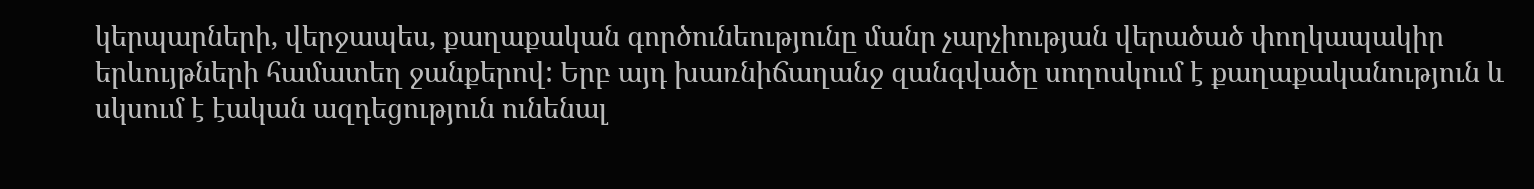կերպարների, վերջապես, քաղաքական գործունեությունը մանր չարչիության վերածած փողկապակիր երևույթների համատեղ ջանքերով: Երբ այդ խառնիճաղանջ զանգվածը սողոսկում է քաղաքականություն և սկսում է էական ազդեցություն ունենալ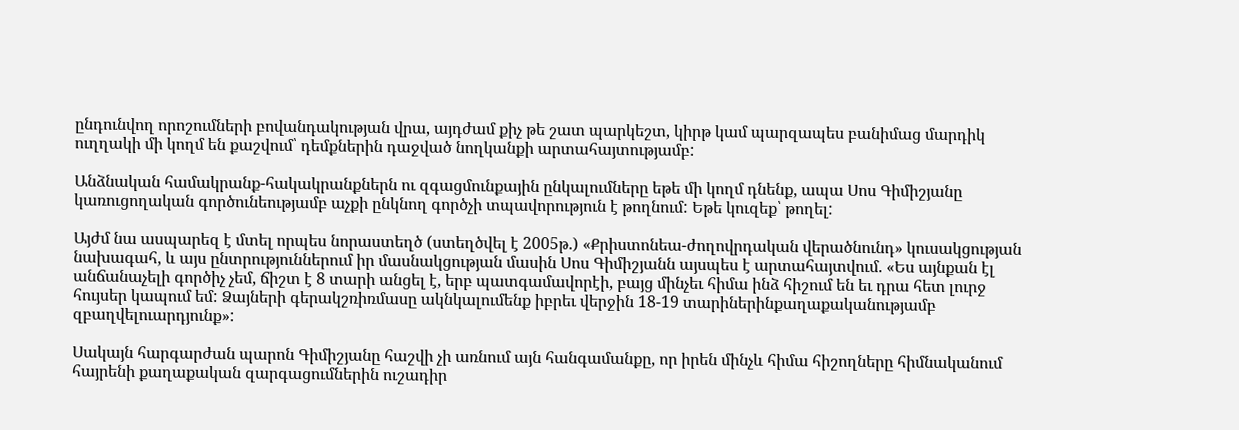ընդունվող որոշումների բովանդակության վրա, այդժամ քիչ թե շատ պարկեշտ, կիրթ կամ պարզապես բանիմաց մարդիկ ուղղակի մի կողմ են քաշվում՝ դեմքներին դաջված նողկանքի արտահայտությամբ:

Անձնական համակրանք-հակակրանքներն ու զգացմունքային ընկալումները եթե մի կողմ դնենք, ապա Սոս Գիմիշյանը կառուցողական գործունեությամբ աչքի ընկնող գործչի տպավորություն է թողնում: Եթե կուզեք՝ թողել:

Այժմ նա ասպարեզ է մտել որպես նորաստեղծ (ստեղծվել է 2005թ.) «Քրիստոնեա-ժողովրդական վերածնունդ» կուսակցության նախագահ, և այս ընտրություններում իր մասնակցության մասին Սոս Գիմիշյանն այսպես է արտահայտվում. «Ես այնքան էլ անճանաչելի գործիչ չեմ, ճիշտ է 8 տարի անցել է, երբ պատգամավորէի, բայց մինչեւ հիմա ինձ հիշում են եւ դրա հետ լուրջ հույսեր կապում եմ: Ձայների գերակշռիռմասը ակնկալումենք իբրեւ վերջին 18-19 տարիներինքաղաքականությամբ զբաղվելուարդյունք»:

Սակայն հարգարժան պարոն Գիմիշյանը հաշվի չի առնում այն հանգամանքը, որ իրեն մինչև հիմա հիշողները հիմնականում հայրենի քաղաքական զարգացումներին ուշադիր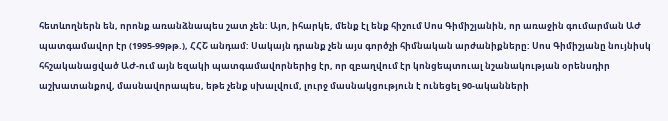հետևողներն են, որոնք առանձնապես շատ չեն: Այո, իհարկե, մենք էլ ենք հիշում Սոս Գիմիշյանին, որ առաջին գումարման ԱԺ պատգամավոր էր (1995-99թթ.), ՀՀՇ անդամ: Սակայն դրանք չեն այս գործչի հիմնական արժանիքները: Սոս Գիմիշյանը նույնիսկ հհշականացված ԱԺ-ում այն եզակի պատգամավորներից էր, որ զբաղվում էր կոնցեպտուալ նշանակության օրենսդիր աշխատանքով, մասնավորապես, եթե չենք սխալվում, լուրջ մասնակցություն է ունեցել 90-ականների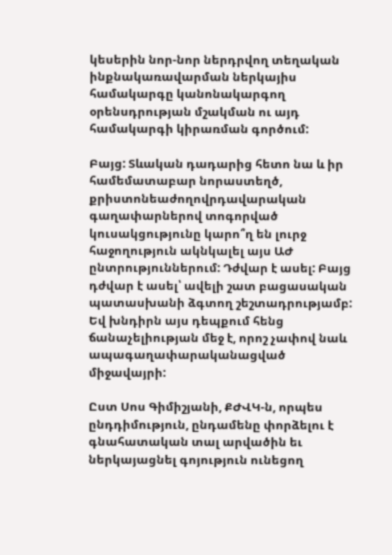կեսերին նոր-նոր ներդրվող տեղական ինքնակառավարման ներկայիս համակարգը կանոնակարգող օրենսդրության մշակման ու այդ համակարգի կիրառման գործում:

Բայց: Տևական դադարից հետո նա և իր համեմատաբար նորաստեղծ, քրիստոնեաժողովրդավարական գաղափարներով տոգորված կուսակցությունը կարո՞ղ են լուրջ հաջողություն ակնկալել այս ԱԺ ընտրություններում: Դժվար է ասել: Բայց դժվար է ասել՝ ավելի շատ բացասական պատասխանի ձգտող շեշտադրությամբ: Եվ խնդիրն այս դեպքում հենց ճանաչելիության մեջ է, որոշ չափով նաև ապագաղափարականացված միջավայրի:

Ըստ Սոս Գիմիշյանի, ՔԺՎԿ-ն, որպես ընդդիմություն, ընդամենը փորձելու է գնահատական տալ արվածին եւ ներկայացնել գոյություն ունեցող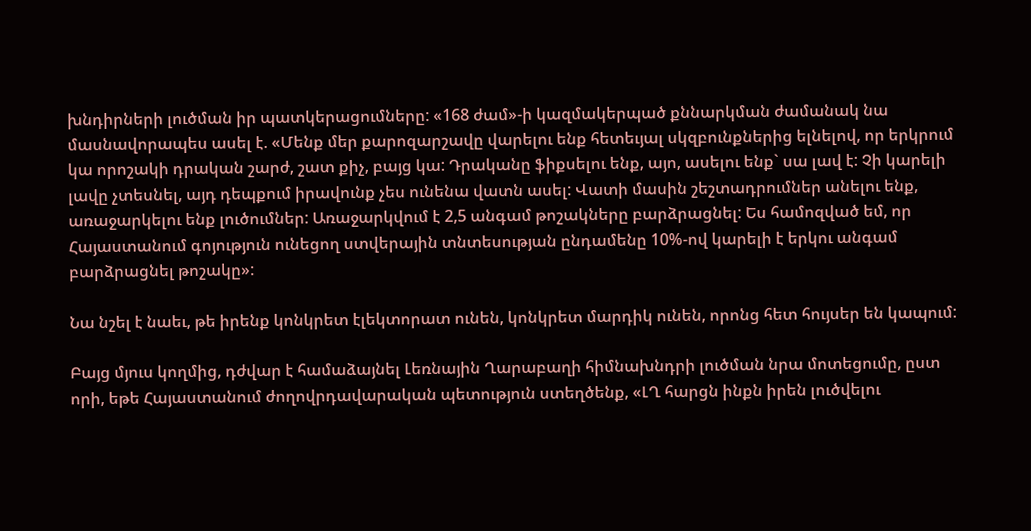խնդիրների լուծման իր պատկերացումները: «168 ժամ»-ի կազմակերպած քննարկման ժամանակ նա մասնավորապես ասել է. «Մենք մեր քարոզարշավը վարելու ենք հետեւյալ սկզբունքներից ելնելով, որ երկրում կա որոշակի դրական շարժ, շատ քիչ, բայց կա: Դրականը ֆիքսելու ենք, այո, ասելու ենք` սա լավ է: Չի կարելի լավը չտեսնել, այդ դեպքում իրավունք չես ունենա վատն ասել: Վատի մասին շեշտադրումներ անելու ենք, առաջարկելու ենք լուծումներ: Առաջարկվում է 2,5 անգամ թոշակները բարձրացնել: Ես համոզված եմ, որ Հայաստանում գոյություն ունեցող ստվերային տնտեսության ընդամենը 10%-ով կարելի է երկու անգամ բարձրացնել թոշակը»:

Նա նշել է նաեւ, թե իրենք կոնկրետ էլեկտորատ ունեն, կոնկրետ մարդիկ ունեն, որոնց հետ հույսեր են կապում:

Բայց մյուս կողմից, դժվար է համաձայնել Լեռնային Ղարաբաղի հիմնախնդրի լուծման նրա մոտեցումը, ըստ որի, եթե Հայաստանում ժողովրդավարական պետություն ստեղծենք, «ԼՂ հարցն ինքն իրեն լուծվելու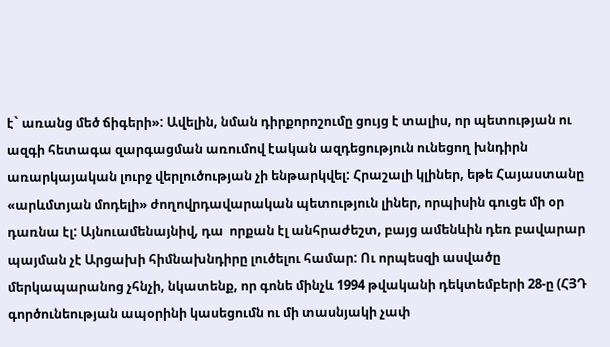է` առանց մեծ ճիգերի»: Ավելին, նման դիրքորոշումը ցույց է տալիս, որ պետության ու ազգի հետագա զարգացման առումով էական ազդեցություն ունեցող խնդիրն առարկայական լուրջ վերլուծության չի ենթարկվել: Հրաշալի կլիներ, եթե Հայաստանը «արևմտյան մոդելի» ժողովրդավարական պետություն լիներ, որպիսին գուցե մի օր դառնա էլ: Այնուամենայնիվ, դա  որքան էլ անհրաժեշտ, բայց ամենևին դեռ բավարար պայման չէ Արցախի հիմնախնդիրը լուծելու համար: Ու որպեսզի ասվածը մերկապարանոց չհնչի, նկատենք, որ գոնե մինչև 1994 թվականի դեկտեմբերի 28-ը (ՀՅԴ գործունեության ապօրինի կասեցումն ու մի տասնյակի չափ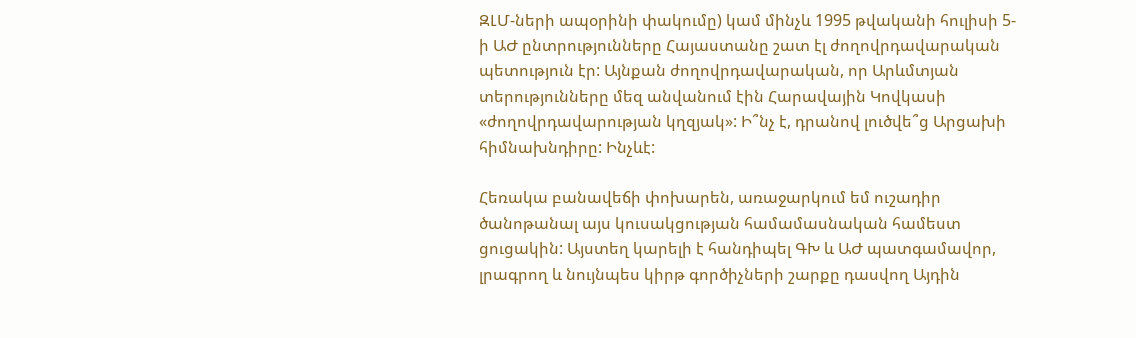ԶԼՄ-ների ապօրինի փակումը) կամ մինչև 1995 թվականի հուլիսի 5-ի ԱԺ ընտրությունները Հայաստանը շատ էլ ժողովրդավարական պետություն էր: Այնքան ժողովրդավարական, որ Արևմտյան տերությունները մեզ անվանում էին Հարավային Կովկասի «ժողովրդավարության կղզյակ»: Ի՞նչ է, դրանով լուծվե՞ց Արցախի հիմնախնդիրը: Ինչևէ:

Հեռակա բանավեճի փոխարեն, առաջարկում եմ ուշադիր ծանոթանալ այս կուսակցության համամասնական համեստ ցուցակին: Այստեղ կարելի է հանդիպել ԳԽ և ԱԺ պատգամավոր, լրագրող և նույնպես կիրթ գործիչների շարքը դասվող Այդին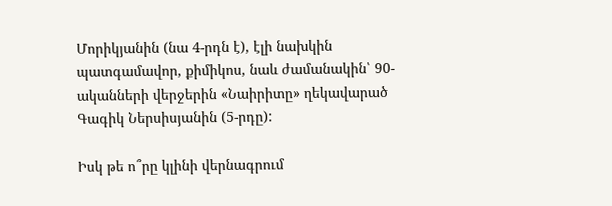Մորիկյանին (նա 4-րդն է), էլի նախկին պատգամավոր, քիմիկոս, նաև ժամանակին՝ 90-ականների վերջերին «Նաիրիտը» ղեկավարած Գագիկ Ներսիսյանին (5-րդը):

Իսկ թե ո՞րը կլինի վերնագրում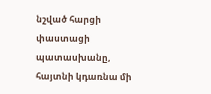նշված հարցի փաստացի պատասխանը, հայտնի կդառնա մի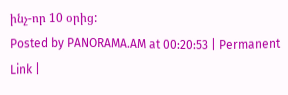ինչ-որ 10 օրից:
Posted by PANORAMA.AM at 00:20:53 | Permanent Link |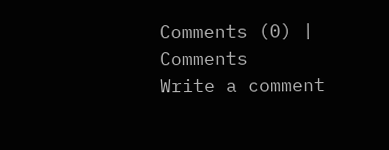Comments (0) |
Comments
Write a comment